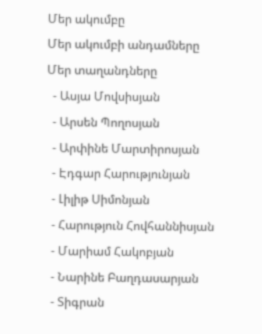Մեր ակումբը
Մեր ակումբի անդամները
Մեր տաղանդները
  - Ասյա Մովսիսյան
  - Արսեն Պողոսյան
  - Արփինե Մարտիրոսյան
  - Էդգար Հարությունյան
  - Լիլիթ Սիմոնյան
  - Հարություն Հովհաննիսյան
  - Մարիամ Հակոբյան
  - Նարինե Բաղդասարյան
  - Տիգրան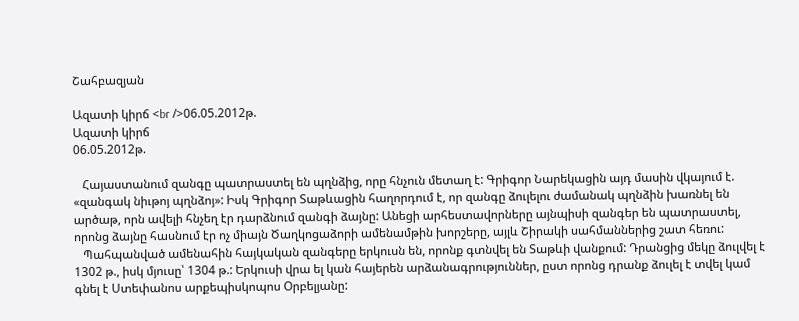Շահբազյան

Ազատի կիրճ <br />06.05.2012թ.
Ազատի կիրճ
06.05.2012թ.

   Հայաստանում զանգը պատրաստել են պղնձից, որը հնչուն մետաղ է: Գրիգոր Նարեկացին այդ մասին վկայում է. «զանգակ նիւթոյ պղնձոյ»: Իսկ Գրիգոր Տաթևացին հաղորդում է, որ զանգը ձուլելու ժամանակ պղնձին խառնել են արծաթ, որն ավելի հնչեղ էր դարձնում զանգի ձայնը: Անեցի արհեստավորները այնպիսի զանգեր են պատրաստել, որոնց ձայնը հասնում էր ոչ միայն Ծաղկոցաձորի ամենամթին խորշերը, այլև Շիրակի սահմաններից շատ հեռու:
   Պահպանված ամենահին հայկական զանգերը երկուսն են, որոնք գտնվել են Տաթևի վանքում: Դրանցից մեկը ձուլվել է 1302 թ., իսկ մյուսը՝ 1304 թ.: Երկուսի վրա ել կան հայերեն արձանագրություններ, ըստ որոնց դրանք ձուլել է տվել կամ գնել է Ստեփանոս արքեպիսկոպոս Օրբելյանը: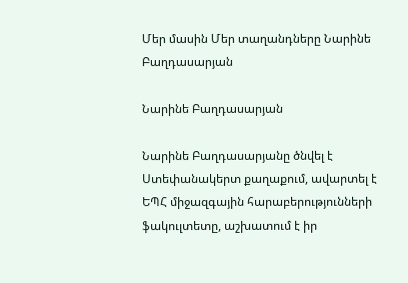Մեր մասին Մեր տաղանդները Նարինե Բաղդասարյան

Նարինե Բաղդասարյան

Նարինե Բաղդասարյանը ծնվել է Ստեփանակերտ քաղաքում, ավարտել է ԵՊՀ միջազգային հարաբերությունների ֆակուլտետը, աշխատում է իր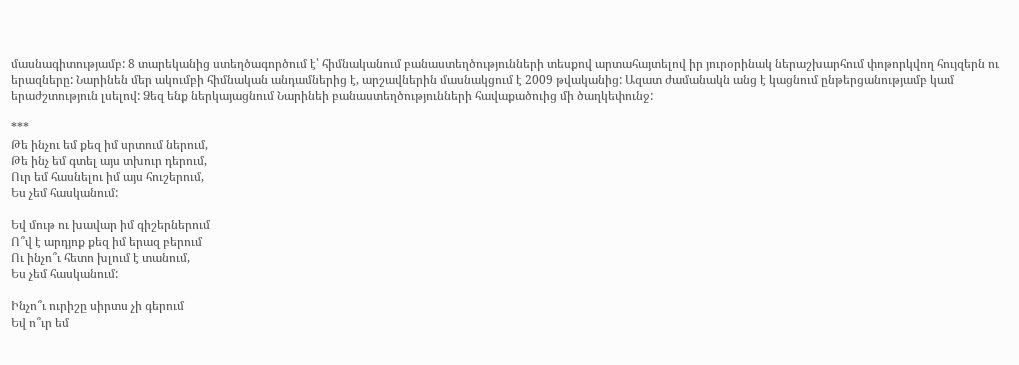մասնագիտությամբ: 8 տարեկանից ստեղծագործում է՝ հիմնականում բանաստեղծությունների տեսքով արտահայտելով իր յուրօրինակ ներաշխարհում փոթորկվող հույզերն ու երազները: Նարինեն մեր ակումբի հիմնական անդամներից է, արշավներին մասնակցում է 2009 թվականից: Ազատ ժամանակն անց է կացնում ընթերցանությամբ կամ երաժշտություն լսելով: Ձեզ ենք ներկայացնում Նարինեի բանաստեղծությունների հավաքածուից մի ծաղկեփունջ:

***
Թե ինչու եմ քեզ իմ սրտում ներում,
Թե ինչ եմ գտել այս տխուր դերում,
Ուր եմ հասնելու իմ այս հուշերում,
Ես չեմ հասկանում:

Եվ մութ ու խավար իմ գիշերներում
Ո՞վ է արդյոք քեզ իմ երազ բերում
Ու ինչո՞ւ հետո խլում է տանում,
Ես չեմ հասկանում:

Ինչո՞ւ ուրիշը սիրտս չի գերում
Եվ ո՞ւր եմ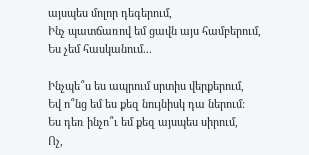այսպես մոլոր դեգերում,
Ինչ պատճառով եմ ցավն այս համբերում,
Ես չեմ հասկանում...

Ինչպե՞ս ես ապրում սրտիս վերքերում,
Եվ ո՞նց եմ ես քեզ նույնիսկ դա ներում:
Ես դեռ ինչո՞ւ եմ քեզ այսպես սիրում,
Ոչ,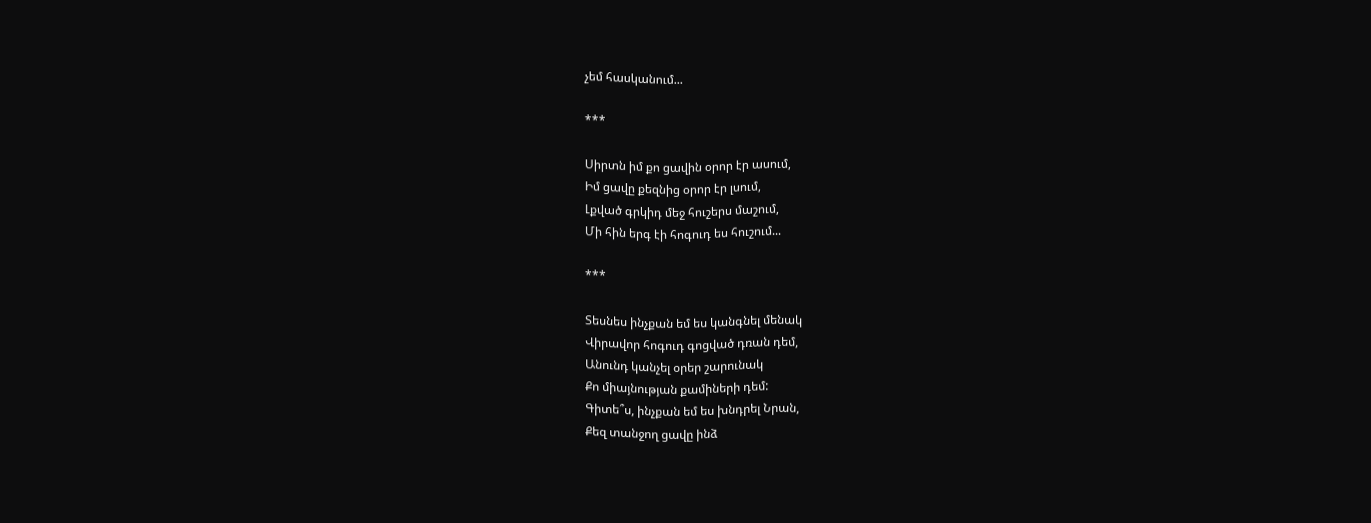չեմ հասկանում...

***

Սիրտն իմ քո ցավին օրոր էր ասում,
Իմ ցավը քեզնից օրոր էր լսում,
Լքված գրկիդ մեջ հուշերս մաշում,
Մի հին երգ էի հոգուդ ես հուշում...

***

Տեսնես ինչքան եմ ես կանգնել մենակ
Վիրավոր հոգուդ գոցված դռան դեմ,
Անունդ կանչել օրեր շարունակ
Քո միայնության քամիների դեմ:
Գիտե՞ս, ինչքան եմ ես խնդրել Նրան,
Քեզ տանջող ցավը ինձ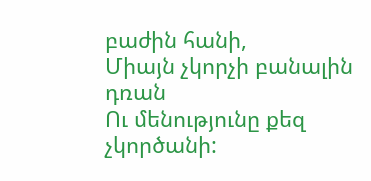բաժին հանի,
Միայն չկորչի բանալին դռան
Ու մենությունը քեզ չկործանի: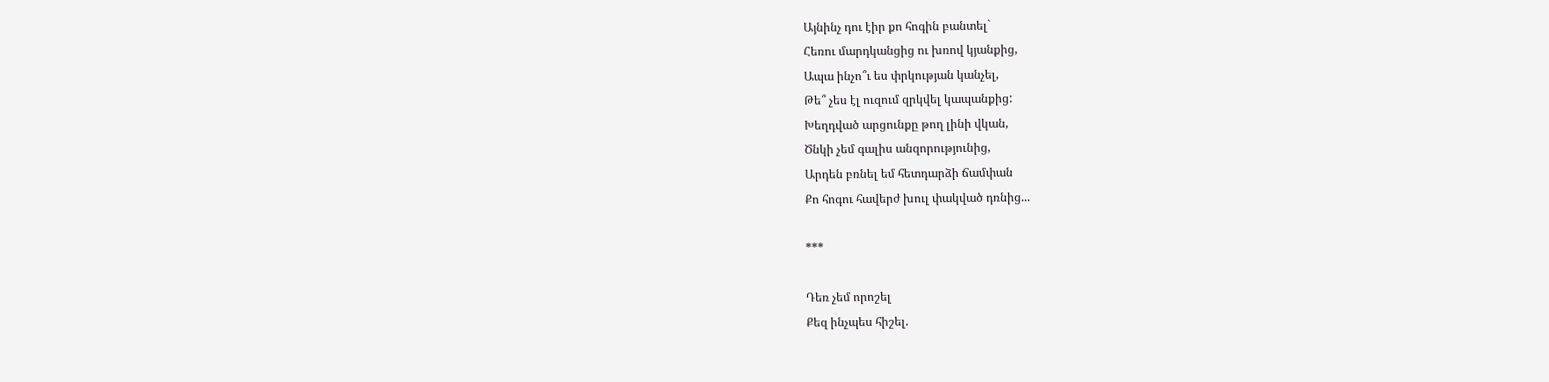Այնինչ դու էիր քո հոգին բանտել`
Հեռու մարդկանցից ու խռով կյանքից,
Ապա ինչո՞ւ ես փրկության կանչել,
Թե՞ չես էլ ուզում զրկվել կապանքից:
Խեղդված արցունքը թող լինի վկան,
Ծնկի չեմ գալիս անզորությունից,
Արդեն բռնել եմ հետդարձի ճամփան
Քո հոգու հավերժ խուլ փակված դռնից...

***

Դեռ չեմ որոշել
Քեզ ինչպես հիշել.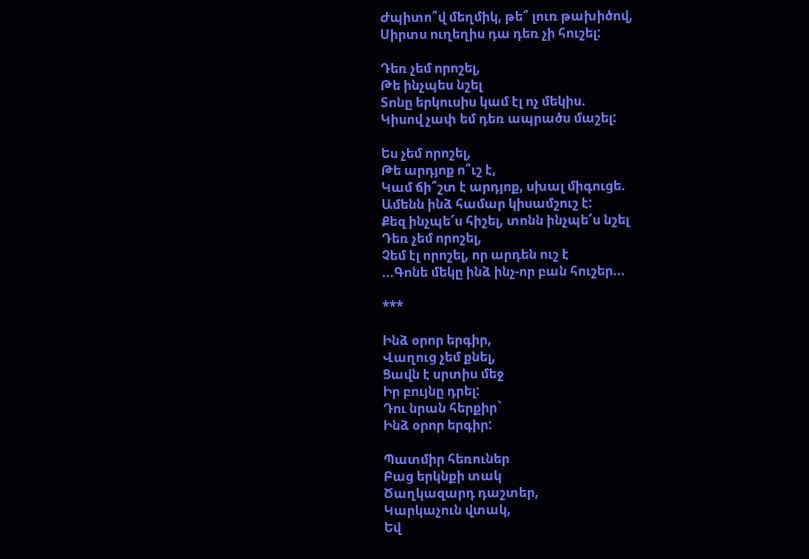Ժպիտո՞վ մեղմիկ, թե՞ լուռ թախիծով,
Սիրտս ուղեղիս դա դեռ չի հուշել:

Դեռ չեմ որոշել,
Թե ինչպես նշել
Տոնը երկուսիս կամ էլ ոչ մեկիս.
Կիսով չափ եմ դեռ ապրածս մաշել:

Ես չեմ որոշել,
Թե արդյոք ո՞ւշ է,
Կամ ճի՞շտ է արդյոք, սխալ միգուցե.
Ամենն ինձ համար կիսամշուշ է:
Քեզ ինչպե՜ս հիշել, տոնն ինչպե՜ս նշել
Դեռ չեմ որոշել,
Չեմ էլ որոշել, որ արդեն ուշ է
...Գոնե մեկը ինձ ինչ-որ բան հուշեր...

***

Ինձ օրոր երգիր,
Վաղուց չեմ քնել,
Ցավն է սրտիս մեջ
Իր բույնը դրել:
Դու նրան հերքիր`
Ինձ օրոր երգիր:

Պատմիր հեռուներ
Բաց երկնքի տակ
Ծաղկազարդ դաշտեր,
Կարկաչուն վտակ,
Եվ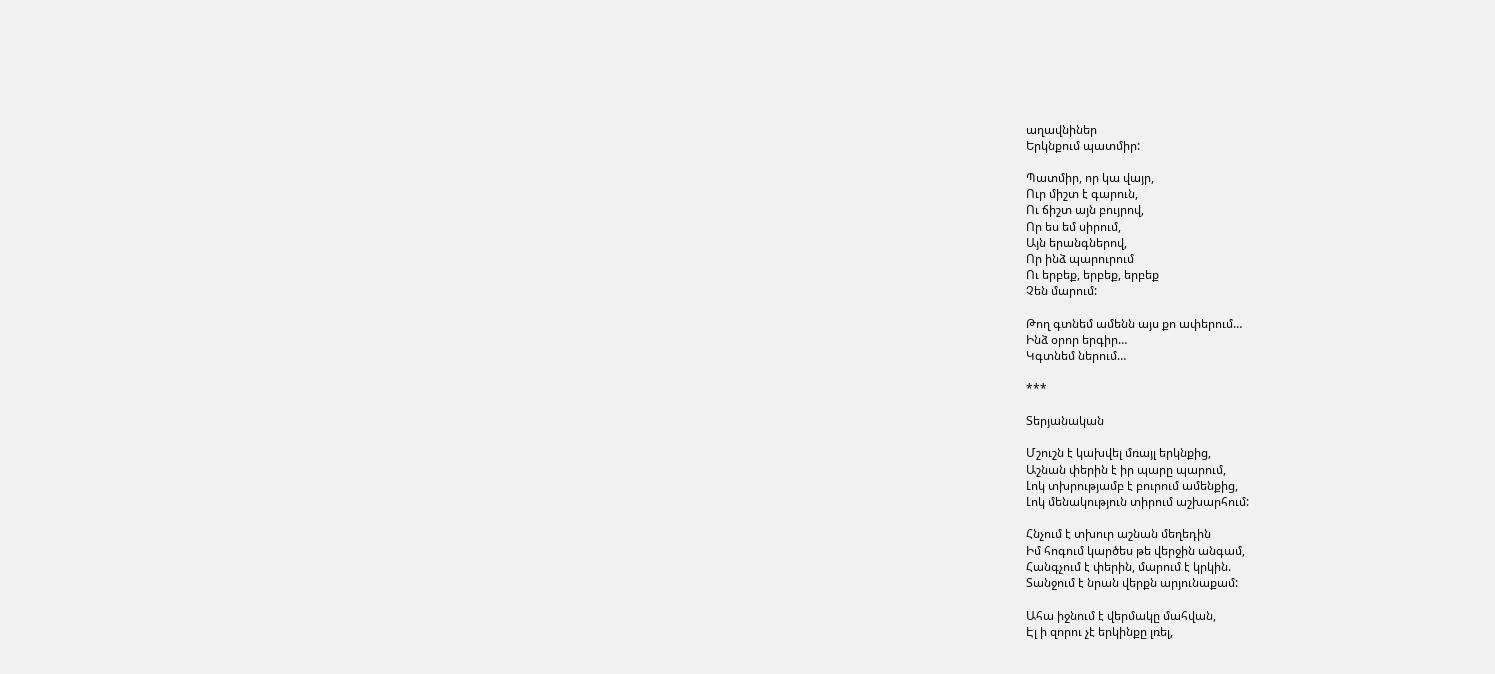աղավնիներ
Երկնքում պատմիր:

Պատմիր, որ կա վայր,
Ուր միշտ է գարուն,
Ու ճիշտ այն բույրով,
Որ ես եմ սիրում,
Այն երանգներով,
Որ ինձ պարուրում
Ու երբեք, երբեք, երբեք
Չեն մարում:

Թող գտնեմ ամենն այս քո ափերում…
Ինձ օրոր երգիր…
Կգտնեմ ներում…

***

Տերյանական

Մշուշն է կախվել մռայլ երկնքից,
Աշնան փերին է իր պարը պարում,
Լոկ տխրությամբ է բուրում ամենքից,
Լոկ մենակություն տիրում աշխարհում:

Հնչում է տխուր աշնան մեղեդին
Իմ հոգում կարծես թե վերջին անգամ,
Հանգչում է փերին, մարում է կրկին.
Տանջում է նրան վերքն արյունաքամ:

Ահա իջնում է վերմակը մահվան,
Էլ ի զորու չէ երկինքը լռել,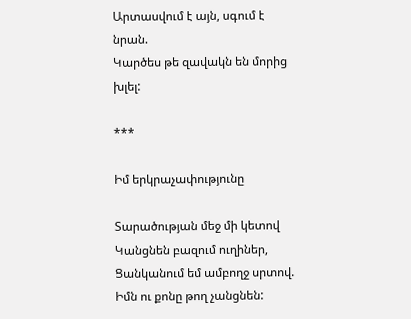Արտասվում է այն, սգում է նրան.
Կարծես թե զավակն են մորից խլել:

***

Իմ երկրաչափությունը

Տարածության մեջ մի կետով
Կանցնեն բազում ուղիներ,
Ցանկանում եմ ամբողջ սրտով.
Իմն ու քոնը թող չանցնեն: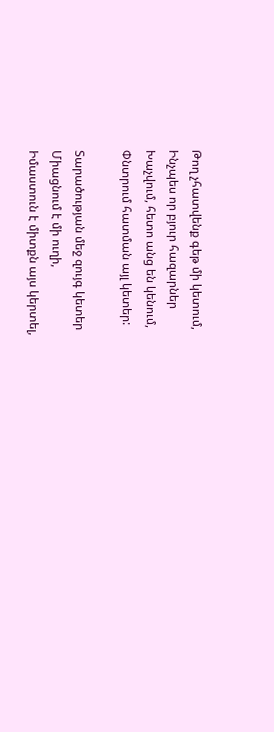Թող չհատվենք գեթ մի կետում,
Ինչպես որ բյուր հազարներ
Խաչվում, հետո անց են կենում,
Փնտրում հատման այլ կետեր:

Տարածության մեջ զույգ կետեր
Միացնում է մի ուղի,
Իմաստուն է միտքն այս կերտել,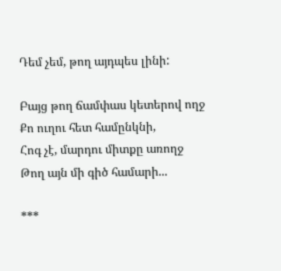Դեմ չեմ, թող այդպես լինի:

Բայց թող ճամփաս կետերով ողջ
Քո ուղու հետ համընկնի,
Հոգ չէ, մարդու միտքը առողջ
Թող այն մի գիծ համարի...

***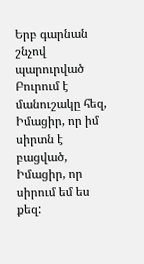Երբ գարնան շնչով պարուրված
Բուրում է մանուշակը հեզ,
Իմացիր, որ իմ սիրտն է բացված,
Իմացիր, որ սիրում եմ ես քեզ: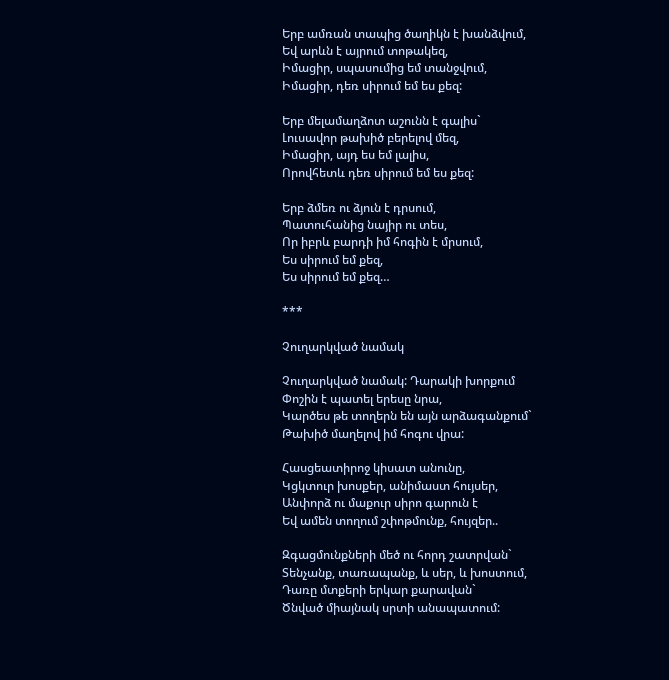Երբ ամռան տապից ծաղիկն է խանձվում,
Եվ արևն է այրում տոթակեզ,
Իմացիր, սպասումից եմ տանջվում,
Իմացիր, դեռ սիրում եմ ես քեզ:

Երբ մելամաղձոտ աշունն է գալիս`
Լուսավոր թախիծ բերելով մեզ,
Իմացիր, այդ ես եմ լալիս,
Որովհետև դեռ սիրում եմ ես քեզ:

Երբ ձմեռ ու ձյուն է դրսում,
Պատուհանից նայիր ու տես,
Որ իբրև բարդի իմ հոգին է մրսում,
Ես սիրում եմ քեզ,
Ես սիրում եմ քեզ…

***

Չուղարկված նամակ

Չուղարկված նամակ: Դարակի խորքում
Փոշին է պատել երեսը նրա,
Կարծես թե տողերն են այն արձագանքում`
Թախիծ մաղելով իմ հոգու վրա:

Հասցեատիրոջ կիսատ անունը,
Կցկտուր խոսքեր, անիմաստ հույսեր,
Անփորձ ու մաքուր սիրո գարուն է
Եվ ամեն տողում շփոթմունք, հույզեր..

Զգացմունքների մեծ ու հորդ շատրվան`
Տենչանք, տառապանք, և սեր, և խոստում,
Դառը մտքերի երկար քարավան`
Ծնված միայնակ սրտի անապատում: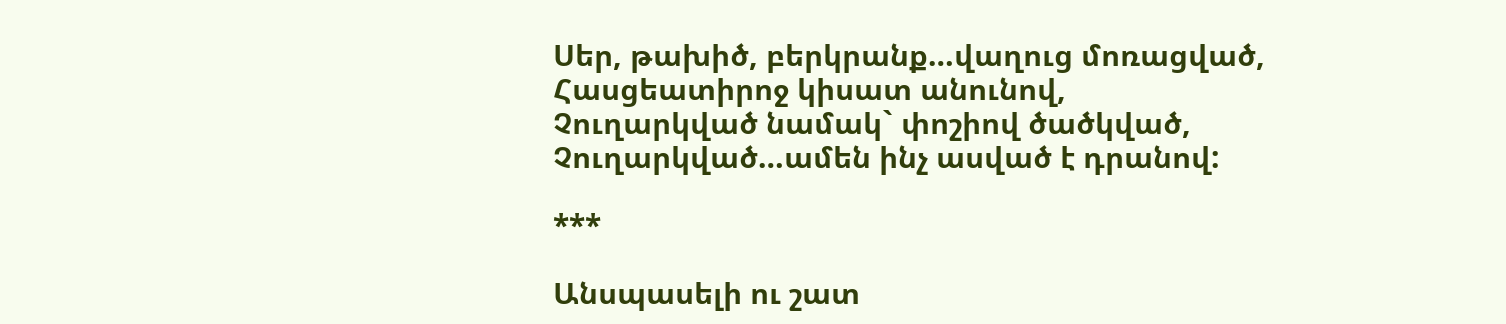Սեր, թախիծ, բերկրանք…վաղուց մոռացված,
Հասցեատիրոջ կիսատ անունով,
Չուղարկված նամակ` փոշիով ծածկված,
Չուղարկված…ամեն ինչ ասված է դրանով:

***

Անսպասելի ու շատ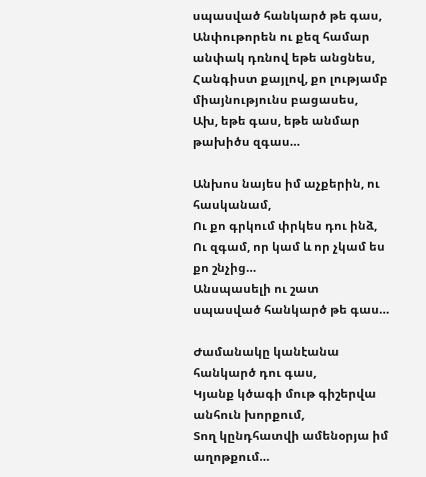սպասված հանկարծ թե գաս,
Անփութորեն ու քեզ համար անփակ դռնով եթե անցնես,
Հանգիստ քայլով, քո լությամբ միայնությունս բացասես,
Ախ, եթե գաս, եթե անմար թախիծս զգաս…

Անխոս նայես իմ աչքերին, ու հասկանամ,
Ու քո գրկում փրկես դու ինձ,
Ու զգամ, որ կամ և որ չկամ ես քո շնչից…
Անսպասելի ու շատ սպասված հանկարծ թե գաս…

Ժամանակը կանէանա հանկարծ դու գաս,
Կյանք կծագի մութ գիշերվա անհուն խորքում,
Տող կընդհատվի ամենօրյա իմ աղոթքում…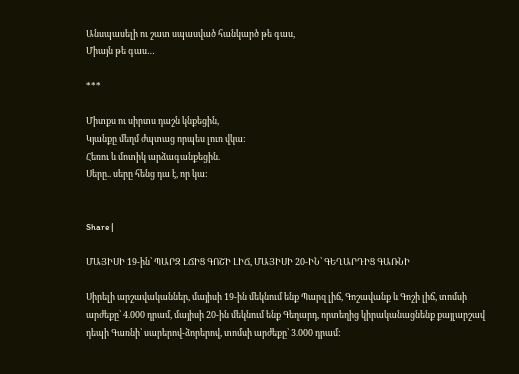Անսպասելի ու շատ սպասված հանկարծ թե գաս,
Միայն թե գաս…

***

Միտքս ու սիրտս դաշն կնքեցին,
Կյանքը մեղմ ժպտաց որպես լուռ վկա:
Հեռու և մոտիկ արձագանքեցին.
Սերը.. սերը հենց դա է, որ կա:


Share |

ՄԱՅԻՍԻ 19-ին՝ ՊԱՐԶ ԼՃԻՑ ԳՈՇԻ ԼԻՃ, ՄԱՅԻՍԻ 20-ԻՆ՝ ԳԵՂԱՐԴԻՑ ԳԱՌՆԻ

Սիրելի արշավականներ, մայիսի 19-ին մեկնում ենք Պարզ լիճ, Գոշավանք և Գոշի լիճ, տոմսի արժեքը՝ 4.000 դրամ, մայիսի 20-ին մեկնում ենք Գեղարդ, որտեղից կիրականացնենք քայլարշավ դեպի Գառնի՝ սարերով-ձորերով, տոմսի արժեքը՝ 3.000 դրամ: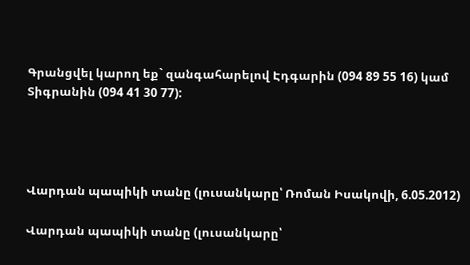Գրանցվել կարող եք` զանգահարելով Էդգարին (094 89 55 16) կամ Տիգրանին (094 41 30 77):




Վարդան պապիկի տանը (լուսանկարը՝ Ռոման Իսակովի, 6.05.2012)

Վարդան պապիկի տանը (լուսանկարը՝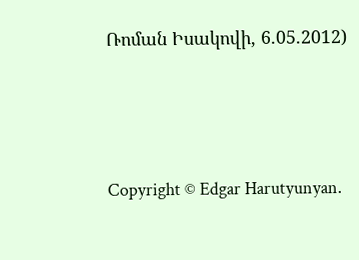Ռոման Իսակովի, 6.05.2012)




Copyright © Edgar Harutyunyan.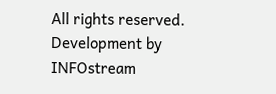All rights reserved. Development by INFOstream